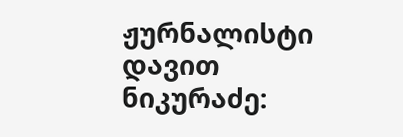ჟურნალისტი დავით ნიკურაძე: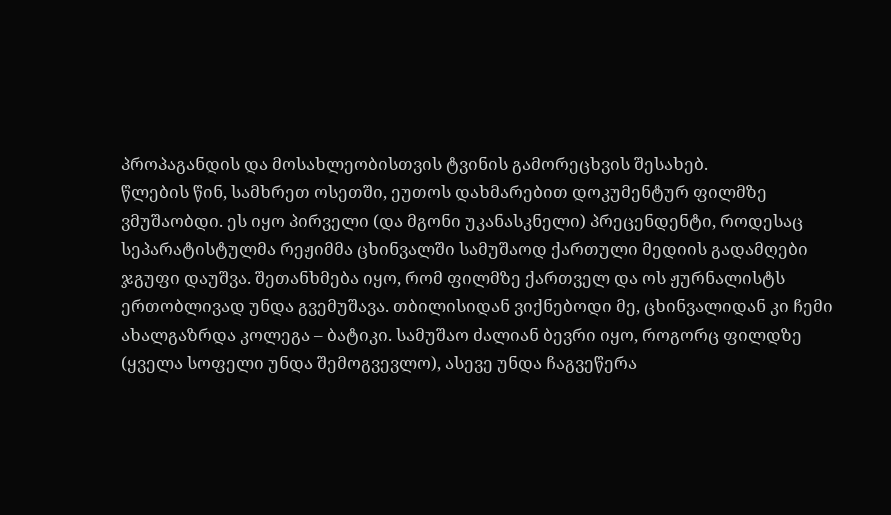პროპაგანდის და მოსახლეობისთვის ტვინის გამორეცხვის შესახებ.
წლების წინ, სამხრეთ ოსეთში, ეუთოს დახმარებით დოკუმენტურ ფილმზე ვმუშაობდი. ეს იყო პირველი (და მგონი უკანასკნელი) პრეცენდენტი, როდესაც სეპარატისტულმა რეჟიმმა ცხინვალში სამუშაოდ ქართული მედიის გადამღები ჯგუფი დაუშვა. შეთანხმება იყო, რომ ფილმზე ქართველ და ოს ჟურნალისტს ერთობლივად უნდა გვემუშავა. თბილისიდან ვიქნებოდი მე, ცხინვალიდან კი ჩემი ახალგაზრდა კოლეგა – ბატიკი. სამუშაო ძალიან ბევრი იყო, როგორც ფილდზე (ყველა სოფელი უნდა შემოგვევლო), ასევე უნდა ჩაგვეწერა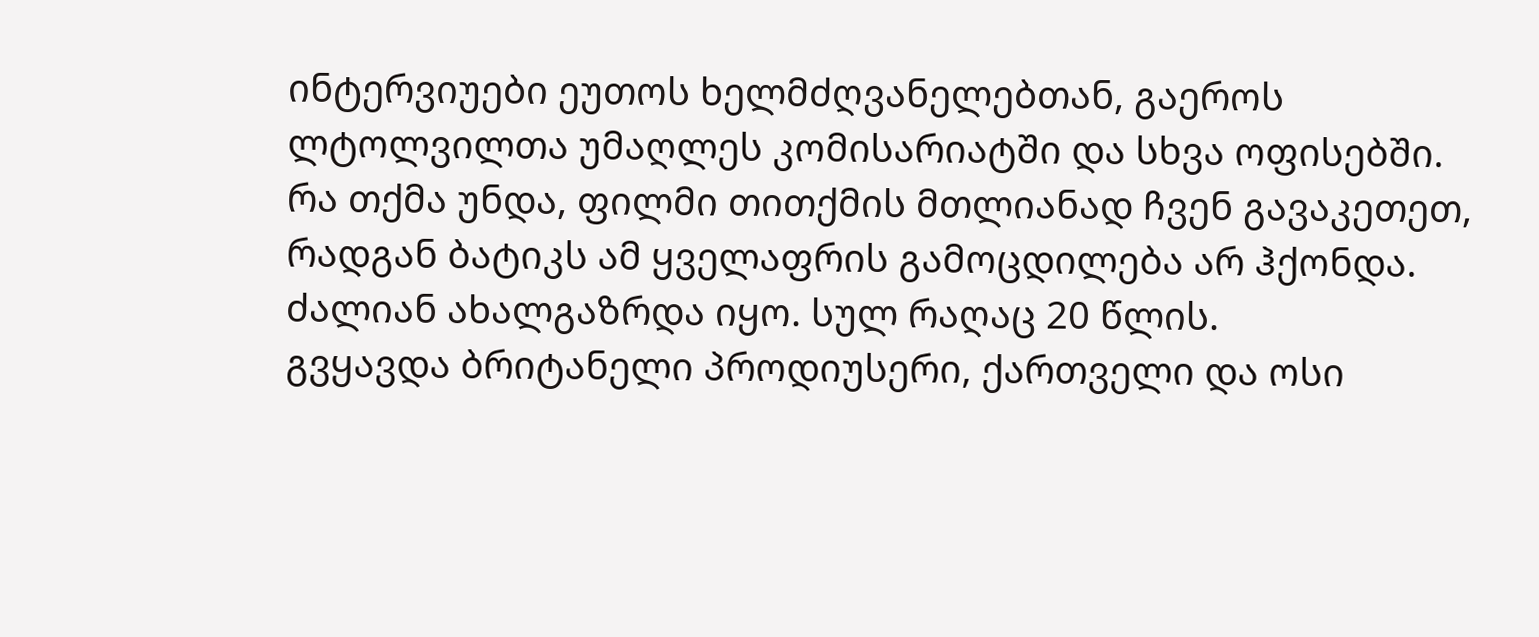ინტერვიუები ეუთოს ხელმძღვანელებთან, გაეროს ლტოლვილთა უმაღლეს კომისარიატში და სხვა ოფისებში. რა თქმა უნდა, ფილმი თითქმის მთლიანად ჩვენ გავაკეთეთ, რადგან ბატიკს ამ ყველაფრის გამოცდილება არ ჰქონდა. ძალიან ახალგაზრდა იყო. სულ რაღაც 20 წლის.
გვყავდა ბრიტანელი პროდიუსერი, ქართველი და ოსი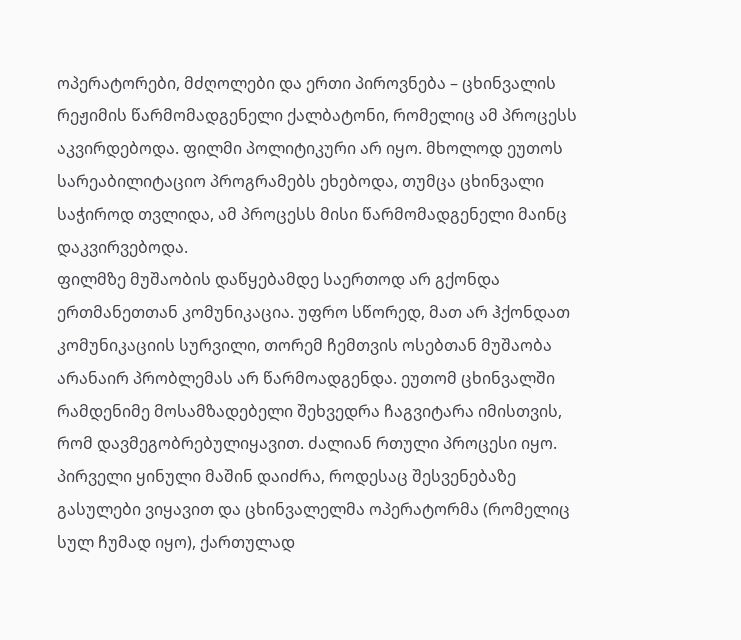ოპერატორები, მძღოლები და ერთი პიროვნება – ცხინვალის რეჟიმის წარმომადგენელი ქალბატონი, რომელიც ამ პროცესს აკვირდებოდა. ფილმი პოლიტიკური არ იყო. მხოლოდ ეუთოს სარეაბილიტაციო პროგრამებს ეხებოდა, თუმცა ცხინვალი საჭიროდ თვლიდა, ამ პროცესს მისი წარმომადგენელი მაინც დაკვირვებოდა.
ფილმზე მუშაობის დაწყებამდე საერთოდ არ გქონდა ერთმანეთთან კომუნიკაცია. უფრო სწორედ, მათ არ ჰქონდათ კომუნიკაციის სურვილი, თორემ ჩემთვის ოსებთან მუშაობა არანაირ პრობლემას არ წარმოადგენდა. ეუთომ ცხინვალში რამდენიმე მოსამზადებელი შეხვედრა ჩაგვიტარა იმისთვის, რომ დავმეგობრებულიყავით. ძალიან რთული პროცესი იყო. პირველი ყინული მაშინ დაიძრა, როდესაც შესვენებაზე გასულები ვიყავით და ცხინვალელმა ოპერატორმა (რომელიც სულ ჩუმად იყო), ქართულად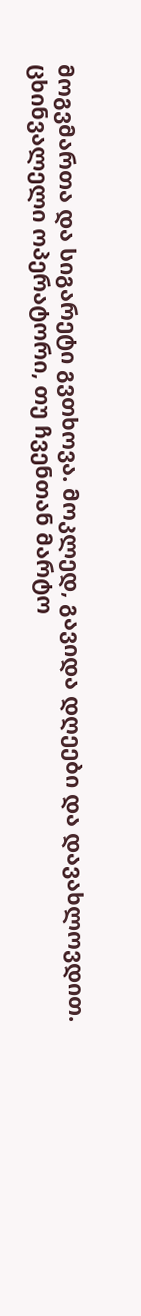მოგვმართა და სიგარეტი გვთხოვა. მოკლედ, გავიდა დღეები და დავახლოვდით. ცხინვალელი ოპერატორი, თუ ჩვენთან მარტო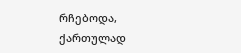რჩებოდა, ქართულად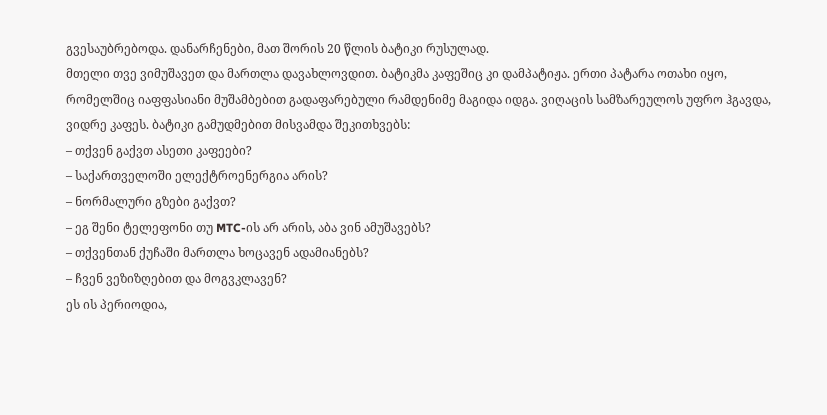გვესაუბრებოდა. დანარჩენები, მათ შორის 20 წლის ბატიკი რუსულად.
მთელი თვე ვიმუშავეთ და მართლა დავახლოვდით. ბატიკმა კაფეშიც კი დამპატიჟა. ერთი პატარა ოთახი იყო, რომელშიც იაფფასიანი მუშამბებით გადაფარებული რამდენიმე მაგიდა იდგა. ვიღაცის სამზარეულოს უფრო ჰგავდა, ვიდრე კაფეს. ბატიკი გამუდმებით მისვამდა შეკითხვებს:
– თქვენ გაქვთ ასეთი კაფეები?
– საქართველოში ელექტროენერგია არის?
– ნორმალური გზები გაქვთ?
– ეგ შენი ტელეფონი თუ MTC-ის არ არის, აბა ვინ ამუშავებს?
– თქვენთან ქუჩაში მართლა ხოცავენ ადამიანებს?
– ჩვენ ვეზიზღებით და მოგვკლავენ?
ეს ის პერიოდია,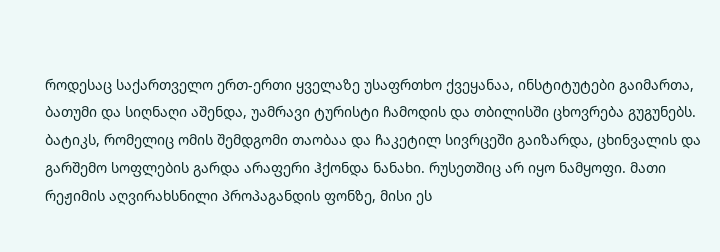როდესაც საქართველო ერთ-ერთი ყველაზე უსაფრთხო ქვეყანაა, ინსტიტუტები გაიმართა, ბათუმი და სიღნაღი აშენდა, უამრავი ტურისტი ჩამოდის და თბილისში ცხოვრება გუგუნებს.
ბატიკს, რომელიც ომის შემდგომი თაობაა და ჩაკეტილ სივრცეში გაიზარდა, ცხინვალის და გარშემო სოფლების გარდა არაფერი ჰქონდა ნანახი. რუსეთშიც არ იყო ნამყოფი. მათი რეჟიმის აღვირახსნილი პროპაგანდის ფონზე, მისი ეს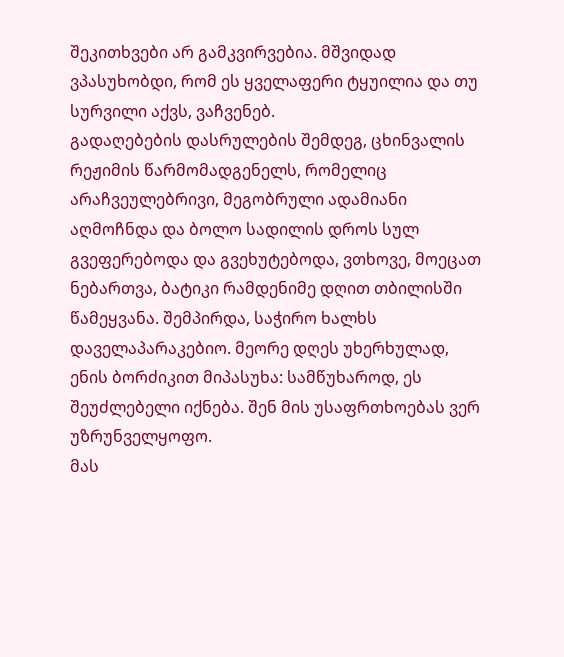შეკითხვები არ გამკვირვებია. მშვიდად ვპასუხობდი, რომ ეს ყველაფერი ტყუილია და თუ სურვილი აქვს, ვაჩვენებ.
გადაღებების დასრულების შემდეგ, ცხინვალის რეჟიმის წარმომადგენელს, რომელიც არაჩვეულებრივი, მეგობრული ადამიანი აღმოჩნდა და ბოლო სადილის დროს სულ გვეფერებოდა და გვეხუტებოდა, ვთხოვე, მოეცათ ნებართვა, ბატიკი რამდენიმე დღით თბილისში წამეყვანა. შემპირდა, საჭირო ხალხს დაველაპარაკებიო. მეორე დღეს უხერხულად, ენის ბორძიკით მიპასუხა: სამწუხაროდ, ეს შეუძლებელი იქნება. შენ მის უსაფრთხოებას ვერ უზრუნველყოფო.
მას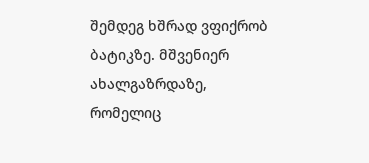შემდეგ ხშრად ვფიქრობ ბატიკზე. მშვენიერ ახალგაზრდაზე, რომელიც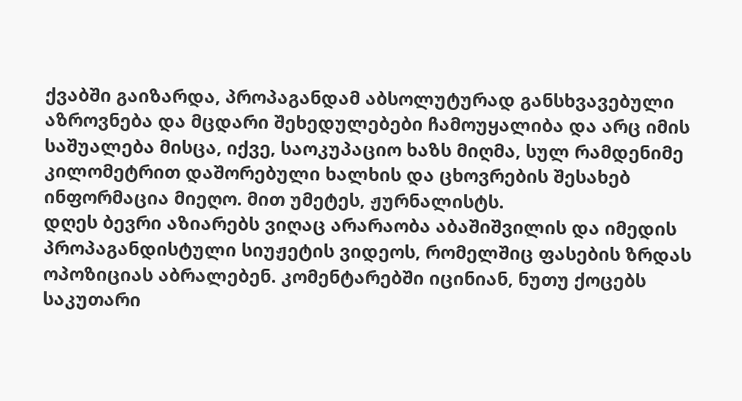ქვაბში გაიზარდა, პროპაგანდამ აბსოლუტურად განსხვავებული აზროვნება და მცდარი შეხედულებები ჩამოუყალიბა და არც იმის საშუალება მისცა, იქვე, საოკუპაციო ხაზს მიღმა, სულ რამდენიმე კილომეტრით დაშორებული ხალხის და ცხოვრების შესახებ ინფორმაცია მიეღო. მით უმეტეს, ჟურნალისტს.
დღეს ბევრი აზიარებს ვიღაც არარაობა აბაშიშვილის და იმედის პროპაგანდისტული სიუჟეტის ვიდეოს, რომელშიც ფასების ზრდას ოპოზიციას აბრალებენ. კომენტარებში იცინიან, ნუთუ ქოცებს საკუთარი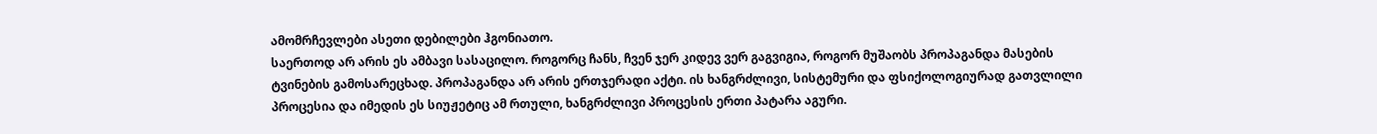ამომრჩევლები ასეთი დებილები ჰგონიათო.
საერთოდ არ არის ეს ამბავი სასაცილო. როგორც ჩანს, ჩვენ ჯერ კიდევ ვერ გაგვიგია, როგორ მუშაობს პროპაგანდა მასების ტვინების გამოსარეცხად. პროპაგანდა არ არის ერთჯერადი აქტი. ის ხანგრძლივი, სისტემური და ფსიქოლოგიურად გათვლილი პროცესია და იმედის ეს სიუჟეტიც ამ რთული, ხანგრძლივი პროცესის ერთი პატარა აგური.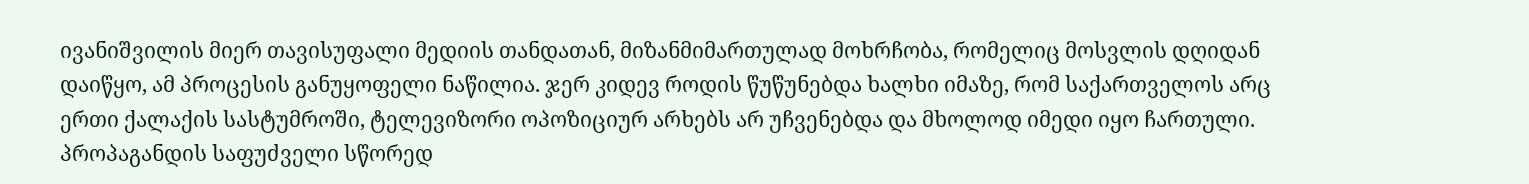ივანიშვილის მიერ თავისუფალი მედიის თანდათან, მიზანმიმართულად მოხრჩობა, რომელიც მოსვლის დღიდან დაიწყო, ამ პროცესის განუყოფელი ნაწილია. ჯერ კიდევ როდის წუწუნებდა ხალხი იმაზე, რომ საქართველოს არც ერთი ქალაქის სასტუმროში, ტელევიზორი ოპოზიციურ არხებს არ უჩვენებდა და მხოლოდ იმედი იყო ჩართული. პროპაგანდის საფუძველი სწორედ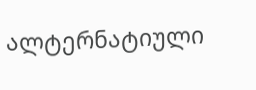ალტერნატიული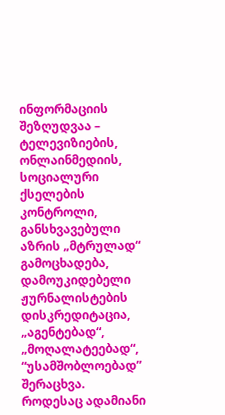ინფორმაციის შეზღუდვაა – ტელევიზიების, ონლაინმედიის, სოციალური ქსელების კონტროლი, განსხვავებული აზრის „მტრულად“ გამოცხადება, დამოუკიდებელი ჟურნალისტების დისკრედიტაცია, „აგენტებად“, „მოღალატეებად“, “უსამშობლოებად” შერაცხვა.
როდესაც ადამიანი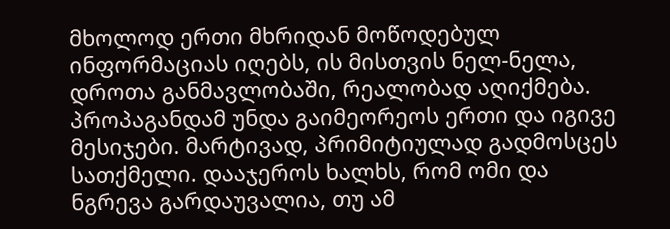მხოლოდ ერთი მხრიდან მოწოდებულ ინფორმაციას იღებს, ის მისთვის ნელ-ნელა, დროთა განმავლობაში, რეალობად აღიქმება. პროპაგანდამ უნდა გაიმეორეოს ერთი და იგივე მესიჯები. მარტივად, პრიმიტიულად გადმოსცეს სათქმელი. დააჯეროს ხალხს, რომ ომი და ნგრევა გარდაუვალია, თუ ამ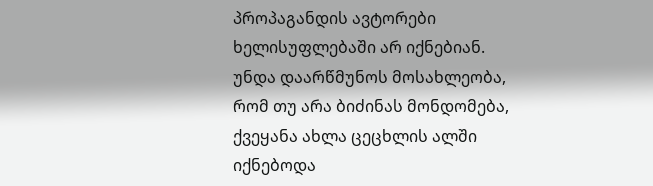პროპაგანდის ავტორები ხელისუფლებაში არ იქნებიან. უნდა დაარწმუნოს მოსახლეობა, რომ თუ არა ბიძინას მონდომება, ქვეყანა ახლა ცეცხლის ალში იქნებოდა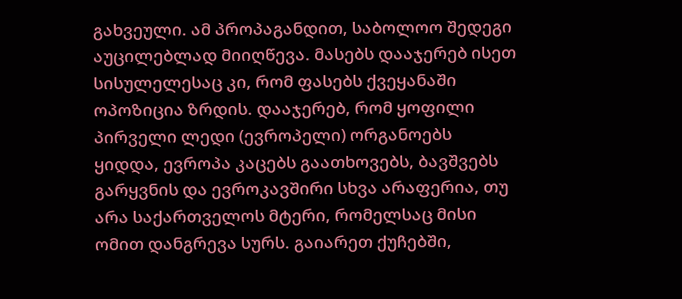გახვეული. ამ პროპაგანდით, საბოლოო შედეგი აუცილებლად მიიღწევა. მასებს დააჯერებ ისეთ სისულელესაც კი, რომ ფასებს ქვეყანაში ოპოზიცია ზრდის. დააჯერებ, რომ ყოფილი პირველი ლედი (ევროპელი) ორგანოებს ყიდდა, ევროპა კაცებს გაათხოვებს, ბავშვებს გარყვნის და ევროკავშირი სხვა არაფერია, თუ არა საქართველოს მტერი, რომელსაც მისი ომით დანგრევა სურს. გაიარეთ ქუჩებში,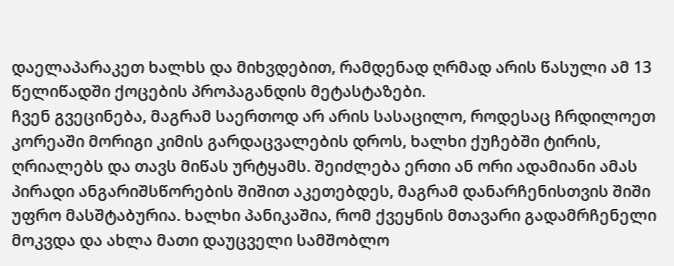დაელაპარაკეთ ხალხს და მიხვდებით, რამდენად ღრმად არის წასული ამ 13 წელიწადში ქოცების პროპაგანდის მეტასტაზები.
ჩვენ გვეცინება, მაგრამ საერთოდ არ არის სასაცილო, როდესაც ჩრდილოეთ კორეაში მორიგი კიმის გარდაცვალების დროს, ხალხი ქუჩებში ტირის, ღრიალებს და თავს მიწას ურტყამს. შეიძლება ერთი ან ორი ადამიანი ამას პირადი ანგარიშსწორების შიშით აკეთებდეს, მაგრამ დანარჩენისთვის შიში უფრო მასშტაბურია. ხალხი პანიკაშია, რომ ქვეყნის მთავარი გადამრჩენელი მოკვდა და ახლა მათი დაუცველი სამშობლო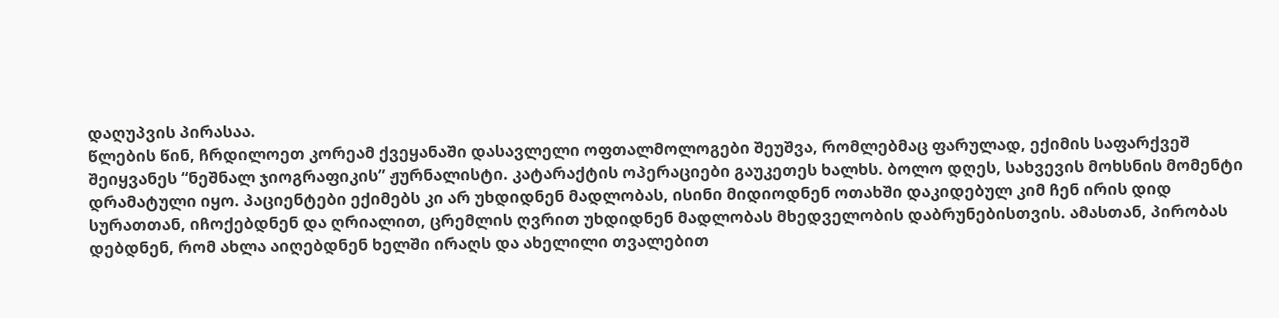დაღუპვის პირასაა.
წლების წინ, ჩრდილოეთ კორეამ ქვეყანაში დასავლელი ოფთალმოლოგები შეუშვა, რომლებმაც ფარულად, ექიმის საფარქვეშ შეიყვანეს “ნეშნალ ჯიოგრაფიკის” ჟურნალისტი. კატარაქტის ოპერაციები გაუკეთეს ხალხს. ბოლო დღეს, სახვევის მოხსნის მომენტი დრამატული იყო. პაციენტები ექიმებს კი არ უხდიდნენ მადლობას, ისინი მიდიოდნენ ოთახში დაკიდებულ კიმ ჩენ ირის დიდ სურათთან, იჩოქებდნენ და ღრიალით, ცრემლის ღვრით უხდიდნენ მადლობას მხედველობის დაბრუნებისთვის. ამასთან, პირობას დებდნენ, რომ ახლა აიღებდნენ ხელში ირაღს და ახელილი თვალებით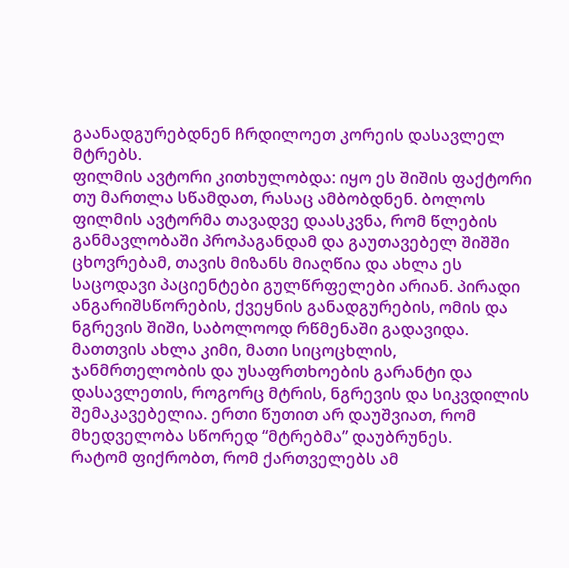გაანადგურებდნენ ჩრდილოეთ კორეის დასავლელ მტრებს.
ფილმის ავტორი კითხულობდა: იყო ეს შიშის ფაქტორი თუ მართლა სწამდათ, რასაც ამბობდნენ. ბოლოს ფილმის ავტორმა თავადვე დაასკვნა, რომ წლების განმავლობაში პროპაგანდამ და გაუთავებელ შიშში ცხოვრებამ, თავის მიზანს მიაღწია და ახლა ეს საცოდავი პაციენტები გულწრფელები არიან. პირადი ანგარიშსწორების, ქვეყნის განადგურების, ომის და ნგრევის შიში, საბოლოოდ რწმენაში გადავიდა. მათთვის ახლა კიმი, მათი სიცოცხლის, ჯანმრთელობის და უსაფრთხოების გარანტი და დასავლეთის, როგორც მტრის, ნგრევის და სიკვდილის შემაკავებელია. ერთი წუთით არ დაუშვიათ, რომ მხედველობა სწორედ “მტრებმა” დაუბრუნეს.
რატომ ფიქრობთ, რომ ქართველებს ამ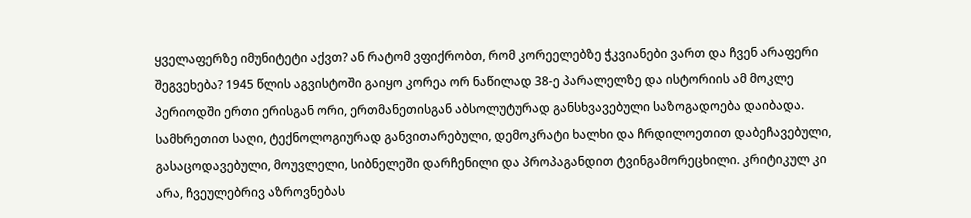ყველაფერზე იმუნიტეტი აქვთ? ან რატომ ვფიქრობთ, რომ კორეელებზე ჭკვიანები ვართ და ჩვენ არაფერი შეგვეხება? 1945 წლის აგვისტოში გაიყო კორეა ორ ნაწილად 38-ე პარალელზე და ისტორიის ამ მოკლე პერიოდში ერთი ერისგან ორი, ერთმანეთისგან აბსოლუტურად განსხვავებული საზოგადოება დაიბადა. სამხრეთით საღი, ტექნოლოგიურად განვითარებული, დემოკრატი ხალხი და ჩრდილოეთით დაბეჩავებული, გასაცოდავებული, მოუვლელი, სიბნელეში დარჩენილი და პროპაგანდით ტვინგამორეცხილი. კრიტიკულ კი არა, ჩვეულებრივ აზროვნებას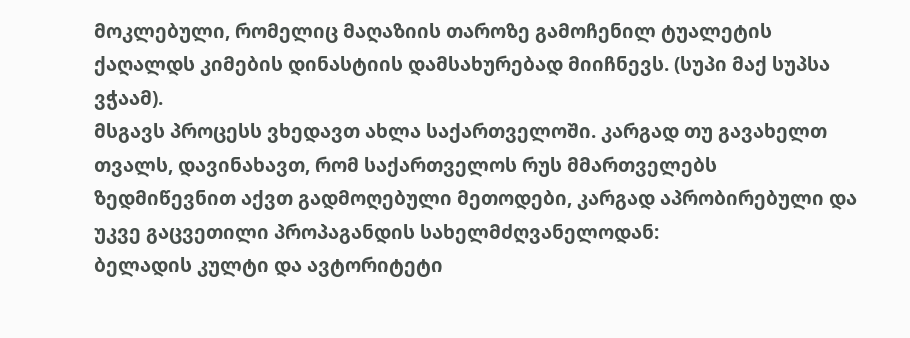მოკლებული, რომელიც მაღაზიის თაროზე გამოჩენილ ტუალეტის ქაღალდს კიმების დინასტიის დამსახურებად მიიჩნევს. (სუპი მაქ სუპსა ვჭაამ).
მსგავს პროცესს ვხედავთ ახლა საქართველოში. კარგად თუ გავახელთ თვალს, დავინახავთ, რომ საქართველოს რუს მმართველებს ზედმიწევნით აქვთ გადმოღებული მეთოდები, კარგად აპრობირებული და უკვე გაცვეთილი პროპაგანდის სახელმძღვანელოდან:
ბელადის კულტი და ავტორიტეტი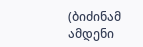(ბიძინამ ამდენი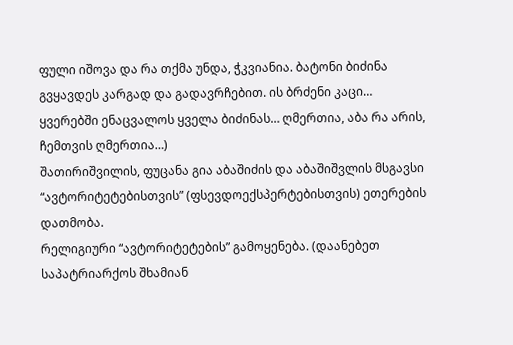ფული იშოვა და რა თქმა უნდა, ჭკვიანია. ბატონი ბიძინა გვყავდეს კარგად და გადავრჩებით. ის ბრძენი კაცი… ყვერებში ენაცვალოს ყველა ბიძინას… ღმერთია, აბა რა არის, ჩემთვის ღმერთია…)
შათირიშვილის, ფუცანა გია აბაშიძის და აბაშიშვლის მსგავსი “ავტორიტეტებისთვის” (ფსევდოექსპერტებისთვის) ეთერების დათმობა.
რელიგიური “ავტორიტეტების” გამოყენება. (დაანებეთ საპატრიარქოს შხამიან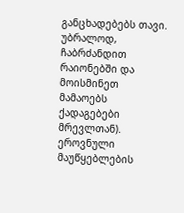განცხადებებს თავი. უბრალოდ, ჩაბრძანდით რაიონებში და მოისმინეთ მამაოებს ქადაგებები მრევლთან).
ეროვნული მაუწყებლების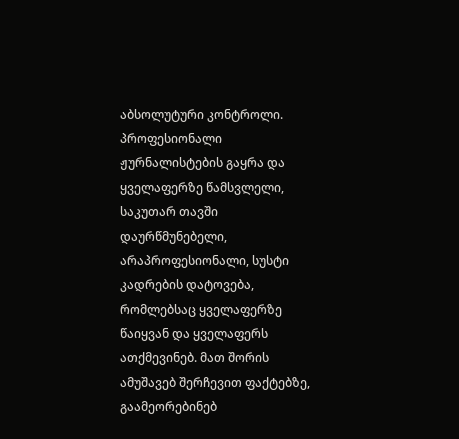აბსოლუტური კონტროლი. პროფესიონალი ჟურნალისტების გაყრა და ყველაფერზე წამსვლელი, საკუთარ თავში დაურწმუნებელი, არაპროფესიონალი, სუსტი კადრების დატოვება, რომლებსაც ყველაფერზე წაიყვან და ყველაფერს ათქმევინებ. მათ შორის ამუშავებ შერჩევით ფაქტებზე, გაამეორებინებ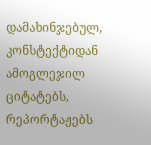დამახინჯებულ, კონსტექტიდან ამოგლეჯილ ციტატებს, რეპორტაჟებს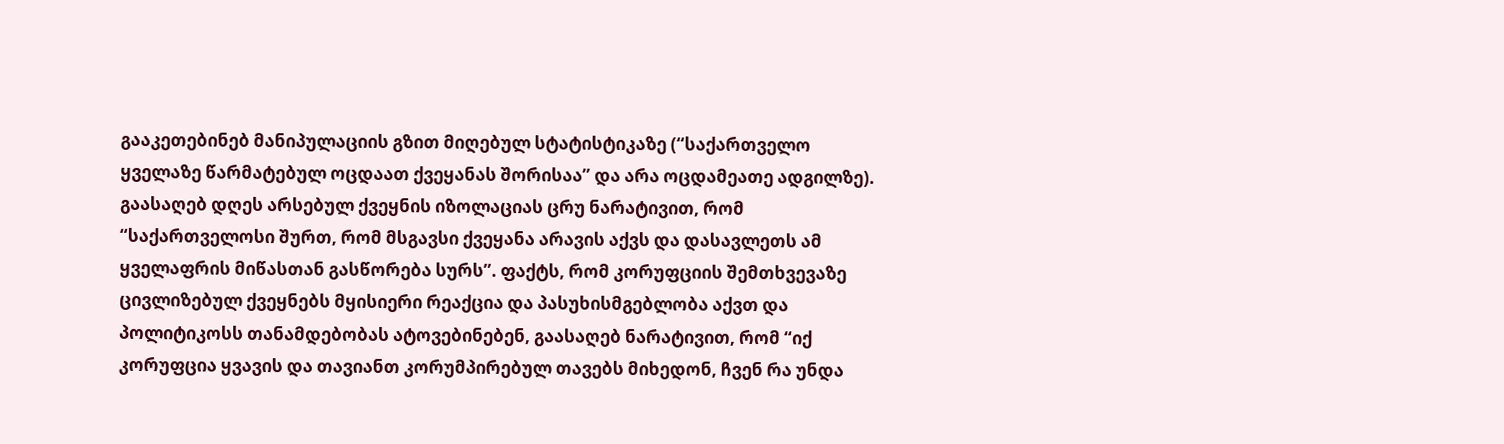გააკეთებინებ მანიპულაციის გზით მიღებულ სტატისტიკაზე (“საქართველო ყველაზე წარმატებულ ოცდაათ ქვეყანას შორისაა” და არა ოცდამეათე ადგილზე).
გაასაღებ დღეს არსებულ ქვეყნის იზოლაციას ცრუ ნარატივით, რომ “საქართველოსი შურთ, რომ მსგავსი ქვეყანა არავის აქვს და დასავლეთს ამ ყველაფრის მიწასთან გასწორება სურს”. ფაქტს, რომ კორუფციის შემთხვევაზე ცივლიზებულ ქვეყნებს მყისიერი რეაქცია და პასუხისმგებლობა აქვთ და პოლიტიკოსს თანამდებობას ატოვებინებენ, გაასაღებ ნარატივით, რომ “იქ კორუფცია ყვავის და თავიანთ კორუმპირებულ თავებს მიხედონ, ჩვენ რა უნდა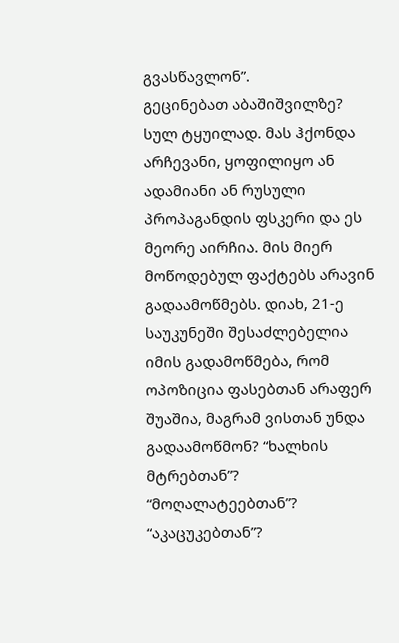გვასწავლონ”.
გეცინებათ აბაშიშვილზე? სულ ტყუილად. მას ჰქონდა არჩევანი, ყოფილიყო ან ადამიანი ან რუსული პროპაგანდის ფსკერი და ეს მეორე აირჩია. მის მიერ მოწოდებულ ფაქტებს არავინ გადაამოწმებს. დიახ, 21-ე საუკუნეში შესაძლებელია იმის გადამოწმება, რომ ოპოზიცია ფასებთან არაფერ შუაშია, მაგრამ ვისთან უნდა გადაამოწმონ? “ხალხის მტრებთან”? “მოღალატეებთან”? “აკაცუკებთან”?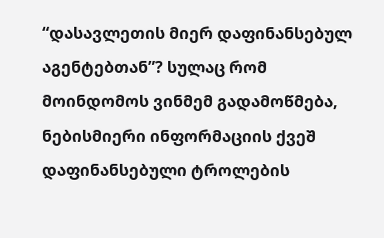“დასავლეთის მიერ დაფინანსებულ აგენტებთან”? სულაც რომ მოინდომოს ვინმემ გადამოწმება, ნებისმიერი ინფორმაციის ქვეშ დაფინანსებული ტროლების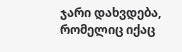ჯარი დახვდება, რომელიც იქაც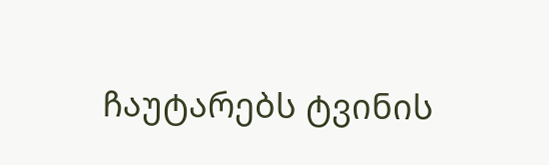ჩაუტარებს ტვინის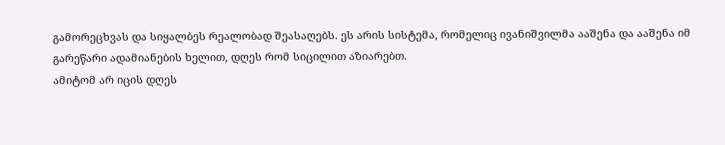გამორეცხვას და სიყალბეს რეალობად შეასაღებს. ეს არის სისტემა, რომელიც ივანიშვილმა ააშენა და ააშენა იმ გარეწარი ადამიანების ხელით, დღეს რომ სიცილით აზიარებთ.
ამიტომ არ იცის დღეს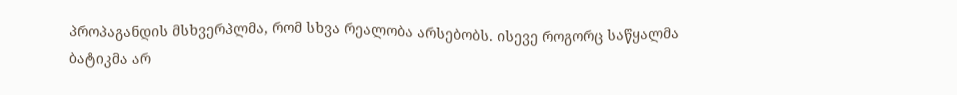პროპაგანდის მსხვერპლმა, რომ სხვა რეალობა არსებობს. ისევე როგორც საწყალმა ბატიკმა არ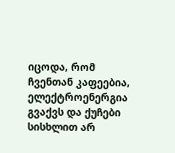იცოდა, რომ ჩვენთან კაფეებია, ელექტროენერგია გვაქვს და ქუჩები სისხლით არ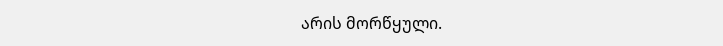არის მორწყული.